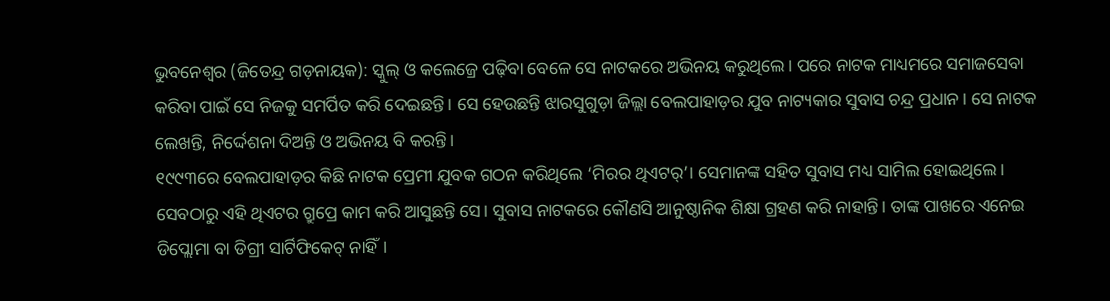ଭୁବନେଶ୍ୱର (ଜିତେନ୍ଦ୍ର ଗଡ଼ନାୟକ): ସ୍କୁଲ୍ ଓ କଲେଜ୍ରେ ପଢ଼ିବା ବେଳେ ସେ ନାଟକରେ ଅଭିନୟ କରୁଥିଲେ। ପରେ ନାଟକ ମାଧ୍ୟମରେ ସମାଜସେବା କରିବା ପାଇଁ ସେ ନିଜକୁ ସମର୍ପିତ କରି ଦେଇଛନ୍ତି। ସେ ହେଉଛନ୍ତି ଝାରସୁଗୁଡ଼ା ଜିଲ୍ଲା ବେଲପାହାଡ଼ର ଯୁବ ନାଟ୍ୟକାର ସୁବାସ ଚନ୍ଦ୍ର ପ୍ରଧାନ। ସେ ନାଟକ ଲେଖନ୍ତି, ନିର୍ଦ୍ଦେଶନା ଦିଅନ୍ତି ଓ ଅଭିନୟ ବି କରନ୍ତି।
୧୯୯୩ରେ ବେଲପାହାଡ଼ର କିଛି ନାଟକ ପ୍ରେମୀ ଯୁବକ ଗଠନ କରିଥିଲେ ‘ମିରର ଥିଏଟର୍’। ସେମାନଙ୍କ ସହିତ ସୁବାସ ମଧ୍ୟ ସାମିଲ ହୋଇଥିଲେ। ସେବଠାରୁ ଏହି ଥିଏଟର ଗ୍ରୁପ୍ରେ କାମ କରି ଆସୁଛନ୍ତି ସେ। ସୁବାସ ନାଟକରେ କୌଣସି ଆନୁଷ୍ଠାନିକ ଶିକ୍ଷା ଗ୍ରହଣ କରି ନାହାନ୍ତି। ତାଙ୍କ ପାଖରେ ଏନେଇ ଡିପ୍ଲୋମା ବା ଡିଗ୍ରୀ ସାର୍ଟିଫିକେଟ୍ ନାହିଁ।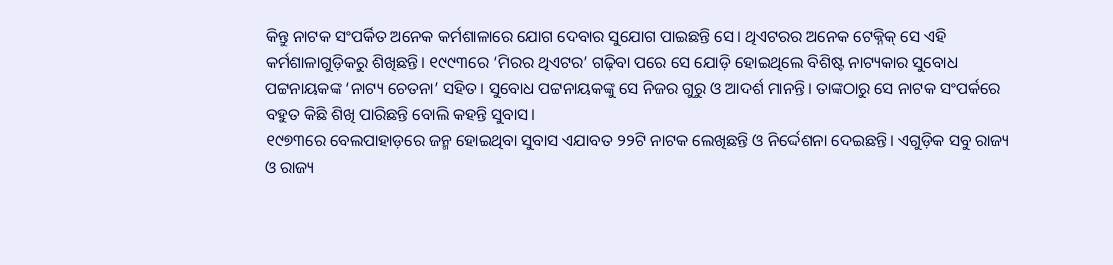କିନ୍ତୁ ନାଟକ ସଂପର୍କିତ ଅନେକ କର୍ମଶାଳାରେ ଯୋଗ ଦେବାର ସୁଯୋଗ ପାଇଛନ୍ତି ସେ। ଥିଏଟରର ଅନେକ ଟେକ୍ନିକ୍ ସେ ଏହି କର୍ମଶାଳାଗୁଡ଼ିକରୁ ଶିଖିଛନ୍ତି। ୧୯୯୩ରେ ‘ମିରର ଥିଏଟର’ ଗଢ଼ିବା ପରେ ସେ ଯୋଡ଼ି ହୋଇଥିଲେ ବିଶିଷ୍ଟ ନାଟ୍ୟକାର ସୁବୋଧ ପଟ୍ଟନାୟକଙ୍କ ‘ନାଟ୍ୟ ଚେତନା’ ସହିତ। ସୁବୋଧ ପଟ୍ଟନାୟକଙ୍କୁ ସେ ନିଜର ଗୁରୁ ଓ ଆଦର୍ଶ ମାନନ୍ତି। ତାଙ୍କଠାରୁ ସେ ନାଟକ ସଂପର୍କରେ ବହୁତ କିଛି ଶିଖି ପାରିଛନ୍ତି ବୋଲି କହନ୍ତି ସୁବାସ।
୧୯୭୩ରେ ବେଲପାହାଡ଼ରେ ଜନ୍ମ ହୋଇଥିବା ସୁବାସ ଏଯାବତ ୨୨ଟି ନାଟକ ଲେଖିଛନ୍ତି ଓ ନିର୍ଦ୍ଦେଶନା ଦେଇଛନ୍ତି। ଏଗୁଡ଼ିକ ସବୁ ରାଜ୍ୟ ଓ ରାଜ୍ୟ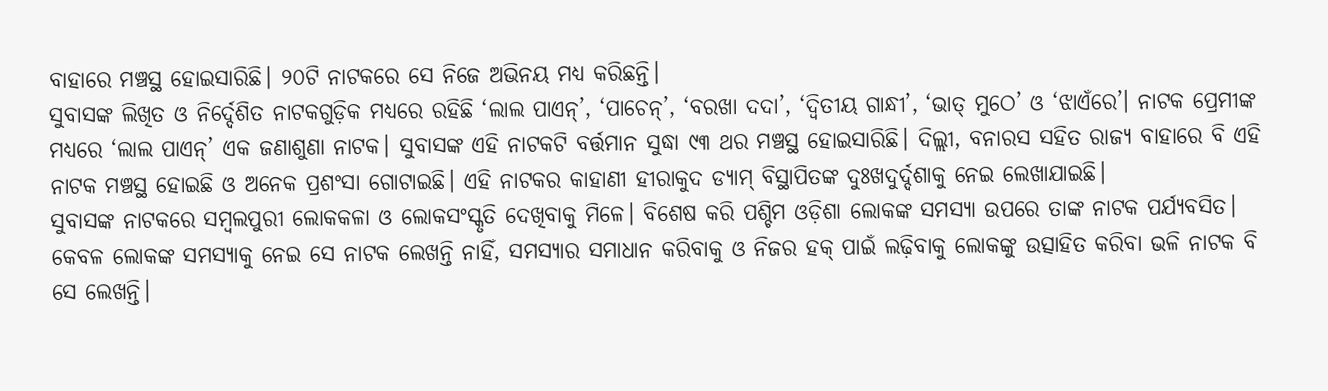ବାହାରେ ମଞ୍ଚସ୍ଥ ହୋଇସାରିଛି। ୨୦ଟି ନାଟକରେ ସେ ନିଜେ ଅଭିନୟ ମଧ୍ୟ କରିଛନ୍ତି।
ସୁବାସଙ୍କ ଲିଖିତ ଓ ନିର୍ଦ୍ଦେଶିତ ନାଟକଗୁଡ଼ିକ ମଧ୍ୟରେ ରହିଛି ‘ଲାଲ ପାଏନ୍’, ‘ପାଚେନ୍’, ‘ବରଖା ଦଦା’, ‘ଦ୍ୱିତୀୟ ଗାନ୍ଧୀ’, ‘ଭାତ୍ ମୁଠେ’ ଓ ‘ଝାଏଁରେ’। ନାଟକ ପ୍ରେମୀଙ୍କ ମଧ୍ୟରେ ‘ଲାଲ ପାଏନ୍’ ଏକ ଜଣାଶୁଣା ନାଟକ। ସୁବାସଙ୍କ ଏହି ନାଟକଟି ବର୍ତ୍ତମାନ ସୁଦ୍ଧା ୯୩ ଥର ମଞ୍ଚସ୍ଥ ହୋଇସାରିଛି। ଦିଲ୍ଲୀ, ବନାରସ ସହିତ ରାଜ୍ୟ ବାହାରେ ବି ଏହି ନାଟକ ମଞ୍ଚସ୍ଥ ହୋଇଛି ଓ ଅନେକ ପ୍ରଶଂସା ଗୋଟାଇଛି। ଏହି ନାଟକର କାହାଣୀ ହୀରାକୁଦ ଡ୍ୟାମ୍ ବିସ୍ଥାପିତଙ୍କ ଦୁଃଖଦୁର୍ଦ୍ଦଶାକୁ ନେଇ ଲେଖାଯାଇଛି।
ସୁବାସଙ୍କ ନାଟକରେ ସମ୍ବଲପୁରୀ ଲୋକକଳା ଓ ଲୋକସଂସ୍କୃତି ଦେଖିବାକୁ ମିଳେ। ବିଶେଷ କରି ପଶ୍ଚିମ ଓଡ଼ିଶା ଲୋକଙ୍କ ସମସ୍ୟା ଉପରେ ତାଙ୍କ ନାଟକ ପର୍ଯ୍ୟବସିତ। କେବଳ ଲୋକଙ୍କ ସମସ୍ୟାକୁ ନେଇ ସେ ନାଟକ ଲେଖନ୍ତି ନାହିଁ, ସମସ୍ୟାର ସମାଧାନ କରିବାକୁ ଓ ନିଜର ହକ୍ ପାଇଁ ଲଢ଼ିବାକୁ ଲୋକଙ୍କୁ ଉତ୍ସାହିତ କରିବା ଭଳି ନାଟକ ବି ସେ ଲେଖନ୍ତି।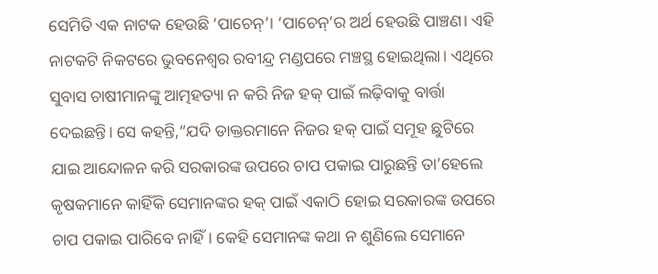ସେମିତି ଏକ ନାଟକ ହେଉଛି ‘ପାଚେନ୍’। ‘ପାଚେନ୍’ର ଅର୍ଥ ହେଉଛି ପାଞ୍ଚଣ। ଏହି ନାଟକଟି ନିକଟରେ ଭୁବନେଶ୍ୱର ରବୀନ୍ଦ୍ର ମଣ୍ଡପରେ ମଞ୍ଚସ୍ଥ ହୋଇଥିଲା। ଏଥିରେ ସୁବାସ ଚାଷୀମାନଙ୍କୁ ଆତ୍ମହତ୍ୟା ନ କରି ନିଜ ହକ୍ ପାଇଁ ଲଢ଼ିବାକୁ ବାର୍ତ୍ତା ଦେଇଛନ୍ତି। ସେ କହନ୍ତି,“ଯଦି ଡାକ୍ତରମାନେ ନିଜର ହକ୍ ପାଇଁ ସମୂହ ଛୁଟିରେ ଯାଇ ଆନ୍ଦୋଳନ କରି ସରକାରଙ୍କ ଉପରେ ଚାପ ପକାଇ ପାରୁଛନ୍ତି ତା’ହେଲେ କୃଷକମାନେ କାହିଁକି ସେମାନଙ୍କର ହକ୍ ପାଇଁ ଏକାଠି ହୋଇ ସରକାରଙ୍କ ଉପରେ ଚାପ ପକାଇ ପାରିବେ ନାହିଁ। କେହି ସେମାନଙ୍କ କଥା ନ ଶୁଣିଲେ ସେମାନେ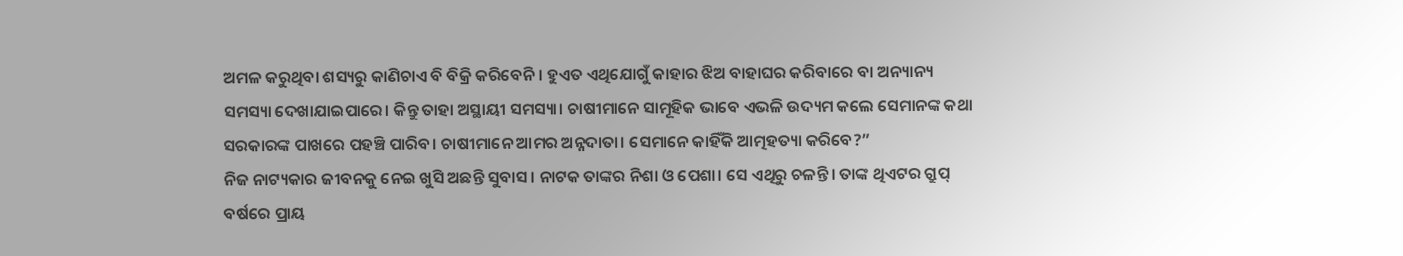ଅମଳ କରୁଥିବା ଶସ୍ୟରୁ କାଣିଚାଏ ବି ବିକ୍ରି କରିବେନି। ହୁଏତ ଏଥିଯୋଗୁଁ କାହାର ଝିଅ ବାହାଘର କରିବାରେ ବା ଅନ୍ୟାନ୍ୟ ସମସ୍ୟା ଦେଖାଯାଇପାରେ। କିନ୍ତୁ ତାହା ଅସ୍ଥାୟୀ ସମସ୍ୟା। ଚାଷୀମାନେ ସାମୂହିକ ଭାବେ ଏଭଳି ଉଦ୍ୟମ କଲେ ସେମାନଙ୍କ କଥା ସରକାରଙ୍କ ପାଖରେ ପହଞ୍ଚି ପାରିବ। ଚାଷୀମାନେ ଆମର ଅନ୍ନଦାତା। ସେମାନେ କାହିଁକି ଆତ୍ମହତ୍ୟା କରିବେ?”
ନିଜ ନାଟ୍ୟକାର ଜୀବନକୁ ନେଇ ଖୁସି ଅଛନ୍ତି ସୁବାସ। ନାଟକ ତାଙ୍କର ନିଶା ଓ ପେଶା। ସେ ଏଥିରୁ ଚଳନ୍ତି। ତାଙ୍କ ଥିଏଟର ଗ୍ରୁପ୍ ବର୍ଷରେ ପ୍ରାୟ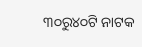୩୦ରୁ୪୦ଟି ନାଟକ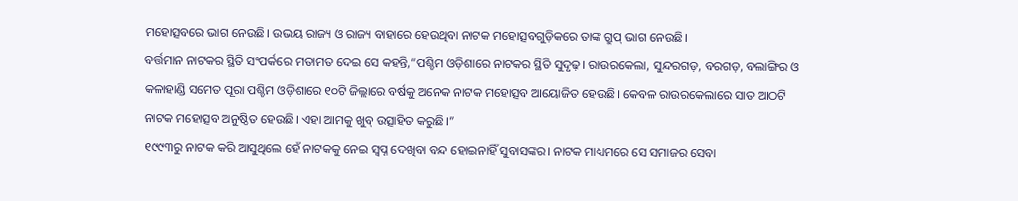ମହୋତ୍ସବରେ ଭାଗ ନେଉଛି। ଉଭୟ ରାଜ୍ୟ ଓ ରାଜ୍ୟ ବାହାରେ ହେଉଥିବା ନାଟକ ମହୋତ୍ସବଗୁଡ଼ିକରେ ତାଙ୍କ ଗ୍ରୁପ୍ ଭାଗ ନେଉଛି।
ବର୍ତ୍ତମାନ ନାଟକର ସ୍ଥିତି ସଂପର୍କରେ ମତାମତ ଦେଇ ସେ କହନ୍ତି,“ପଶ୍ଚିମ ଓଡ଼ିଶାରେ ନାଟକର ସ୍ଥିତି ସୁଦୃଢ଼। ରାଉରକେଲା, ସୁନ୍ଦରଗଡ଼, ବରଗଡ଼, ବଲାଙ୍ଗିର ଓ କଳାହାଣ୍ଡି ସମେତ ପୂରା ପଶ୍ଚିମ ଓଡ଼ିଶାରେ ୧୦ଟି ଜିଲ୍ଲାରେ ବର୍ଷକୁ ଅନେକ ନାଟକ ମହୋତ୍ସବ ଆୟୋଜିତ ହେଉଛି। କେବଳ ରାଉରକେଲାରେ ସାତ ଆଠଟି ନାଟକ ମହୋତ୍ସବ ଅନୁଷ୍ଠିତ ହେଉଛି। ଏହା ଆମକୁ ଖୁବ୍ ଉତ୍ସାହିତ କରୁଛି।”
୧୯୯୩ରୁ ନାଟକ କରି ଆସୁଥିଲେ ହେଁ ନାଟକକୁ ନେଇ ସ୍ୱପ୍ନ ଦେଖିବା ବନ୍ଦ ହୋଇନାହିଁ ସୁବାସଙ୍କର। ନାଟକ ମାଧ୍ୟମରେ ସେ ସମାଜର ସେବା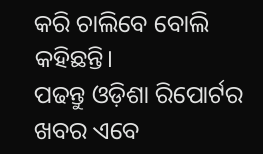କରି ଚାଲିବେ ବୋଲି କହିଛନ୍ତି।
ପଢନ୍ତୁ ଓଡ଼ିଶା ରିପୋର୍ଟର ଖବର ଏବେ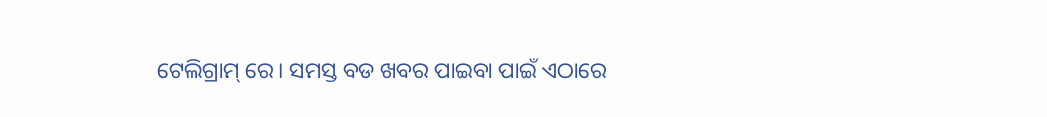ଟେଲିଗ୍ରାମ୍ ରେ। ସମସ୍ତ ବଡ ଖବର ପାଇବା ପାଇଁ ଏଠାରେ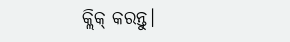କ୍ଲିକ୍ କରନ୍ତୁ।